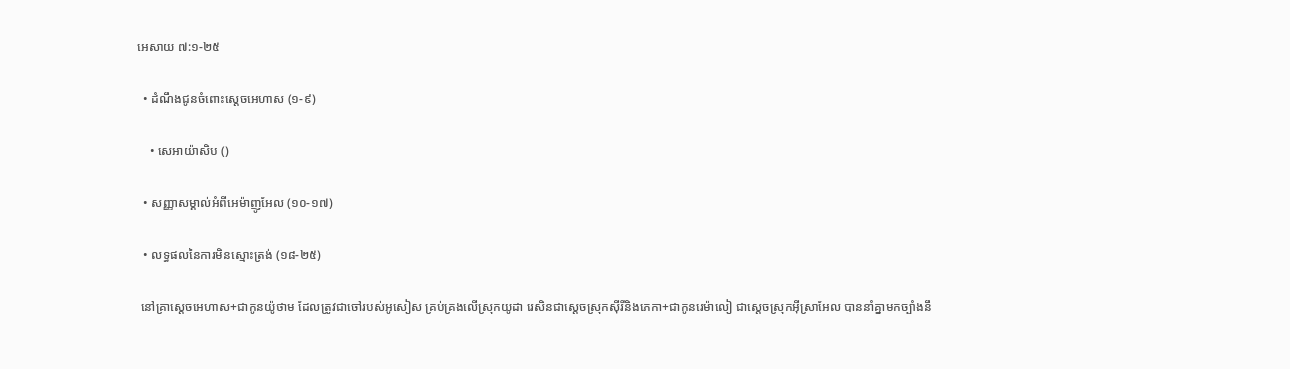អេសាយ ៧:១-២៥

  • ដំណឹងជូនចំពោះស្ដេចអេហាស (១-៩)

    • សេអាយ៉ាសិប ()

  • សញ្ញាសម្គាល់អំពីអេម៉ាញូអែល (១០-១៧)

  • លទ្ធផលនៃការមិនស្មោះត្រង់ (១៨-២៥)

 នៅគ្រាស្ដេចអេហាស+ជាកូនយ៉ូថាម ដែលត្រូវជាចៅរបស់អូសៀស គ្រប់គ្រងលើស្រុកយូដា រេសិនជាស្ដេចស្រុកស៊ីរីនិងភេកា+ជាកូនរេម៉ាលៀ ជាស្ដេចស្រុកអ៊ីស្រាអែល បាននាំគ្នាមកច្បាំងនឹ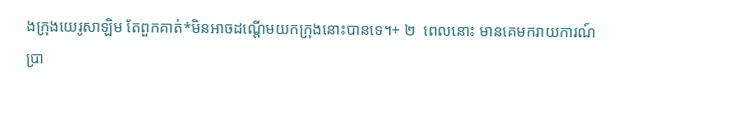ងក្រុងយេរូសាឡិម តែពួកគាត់*មិនអាចដណ្ដើមយកក្រុងនោះបានទេ។+ ២  ពេលនោះ មានគេមករាយការណ៍ប្រា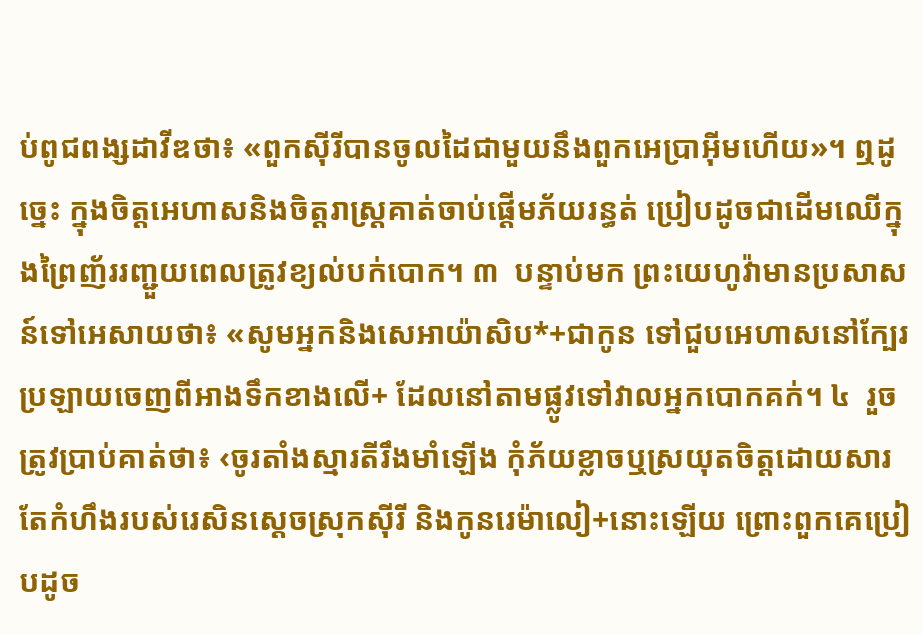ប់ពូជពង្សដាវីឌថា៖ «ពួកស៊ីរីបានចូលដៃជាមួយនឹងពួកអេប្រាអ៊ីមហើយ»។ ឮដូច្នេះ ក្នុងចិត្តអេហាសនិងចិត្តរាស្ត្រគាត់ចាប់ផ្ដើមភ័យរន្ធត់ ប្រៀបដូចជាដើមឈើក្នុងព្រៃញ័ររញ្ជួយពេលត្រូវខ្យល់បក់បោក។ ៣  បន្ទាប់មក ព្រះយេហូវ៉ាមានប្រសាសន៍ទៅអេសាយថា៖ «សូមអ្នកនិងសេអាយ៉ាសិប*+ជាកូន ទៅជួបអេហាសនៅក្បែរប្រឡាយចេញពីអាងទឹកខាងលើ+ ដែលនៅតាមផ្លូវទៅវាលអ្នកបោកគក់។ ៤  រួចត្រូវប្រាប់គាត់ថា៖ ‹ចូរតាំងស្មារតីរឹងមាំឡើង កុំភ័យខ្លាចឬស្រយុតចិត្តដោយសារតែកំហឹងរបស់រេសិនស្ដេចស្រុកស៊ីរី និងកូនរេម៉ាលៀ+នោះឡើយ ព្រោះពួកគេប្រៀបដូច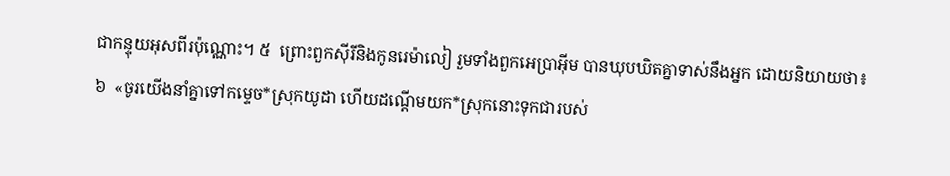ជាកន្ទុយអុសពីរប៉ុណ្ណោះ។ ៥  ព្រោះពួកស៊ីរីនិងកូនរេម៉ាលៀ រួមទាំងពួកអេប្រាអ៊ីម បានឃុបឃិតគ្នាទាស់នឹងអ្នក ដោយនិយាយថា៖ ៦  «ចូរយើងនាំគ្នាទៅកម្ទេច*ស្រុកយូដា ហើយដណ្ដើមយក*ស្រុកនោះទុកជារបស់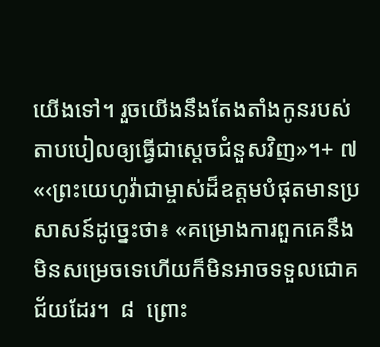យើងទៅ។ រួចយើងនឹងតែងតាំងកូនរបស់តាបបៀលឲ្យធ្វើជាស្ដេចជំនួសវិញ»។+ ៧  «‹ព្រះយេហូវ៉ាជាម្ចាស់ដ៏ឧត្ដមបំផុតមានប្រសាសន៍ដូច្នេះថា៖ «គម្រោងការពួកគេនឹងមិនសម្រេចទេហើយក៏មិនអាចទទួលជោគជ័យដែរ។  ៨  ព្រោះ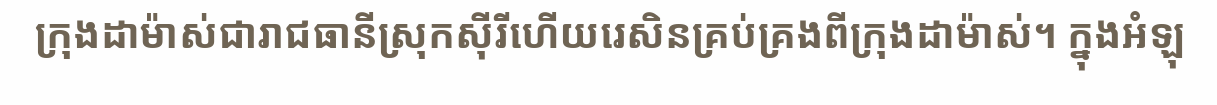ក្រុងដាម៉ាស់ជារាជធានីស្រុកស៊ីរីហើយរេសិនគ្រប់គ្រងពីក្រុងដាម៉ាស់។ ក្នុងអំឡុ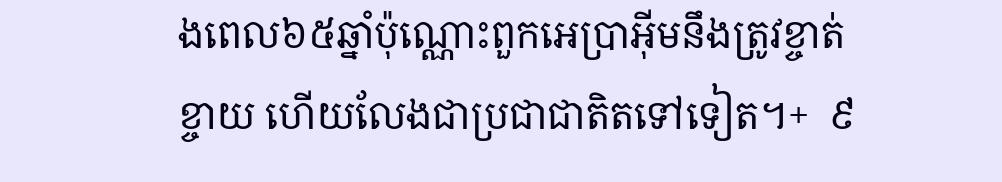ងពេល៦៥ឆ្នាំប៉ុណ្ណោះពួកអេប្រាអ៊ីមនឹងត្រូវខ្ចាត់ខ្ចាយ ហើយលែងជាប្រជាជាតិតទៅទៀត។+  ៩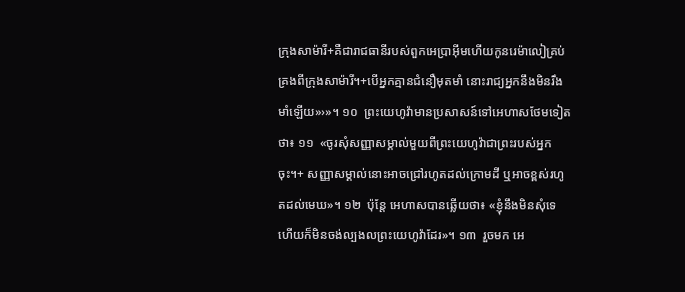ក្រុងសាម៉ារី+គឺជារាជធានីរបស់ពួកអេប្រាអ៊ីមហើយកូនរេម៉ាលៀគ្រប់គ្រងពីក្រុងសាម៉ារី។+បើអ្នកគ្មានជំនឿមុតមាំ នោះរាជ្យអ្នកនឹងមិនរឹងមាំឡើយ»›»។ ១០  ព្រះយេហូវ៉ាមានប្រសាសន៍ទៅអេហាសថែមទៀតថា៖ ១១  «ចូរសុំសញ្ញាសម្គាល់មួយពីព្រះយេហូវ៉ាជាព្រះរបស់អ្នកចុះ។+ សញ្ញាសម្គាល់នោះអាចជ្រៅរហូតដល់ក្រោមដី ឬអាចខ្ពស់រហូតដល់មេឃ»។ ១២  ប៉ុន្តែ អេហាសបានឆ្លើយថា៖ «ខ្ញុំនឹងមិនសុំទេ ហើយក៏មិនចង់ល្បងលព្រះយេហូវ៉ាដែរ»។ ១៣  រួចមក អេ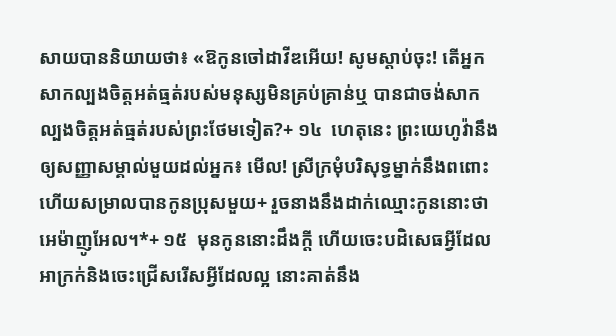សាយបាននិយាយថា៖ «ឱកូនចៅដាវីឌអើយ! សូមស្ដាប់ចុះ! តើអ្នកសាកល្បងចិត្តអត់ធ្មត់របស់មនុស្សមិនគ្រប់គ្រាន់ឬ បានជាចង់សាកល្បងចិត្តអត់ធ្មត់របស់ព្រះថែមទៀត?+ ១៤  ហេតុនេះ ព្រះយេហូវ៉ានឹងឲ្យសញ្ញាសម្គាល់មួយដល់អ្នក៖ មើល! ស្រីក្រមុំបរិសុទ្ធម្នាក់នឹងពពោះ ហើយសម្រាលបានកូនប្រុសមួយ+ រួចនាងនឹងដាក់ឈ្មោះកូននោះថាអេម៉ាញូអែល។*+ ១៥  មុនកូននោះដឹងក្ដី ហើយចេះបដិសេធអ្វីដែលអាក្រក់និងចេះជ្រើសរើសអ្វីដែលល្អ នោះគាត់នឹង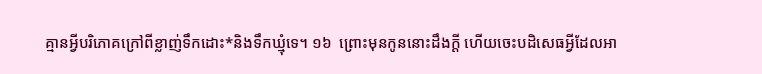គ្មានអ្វីបរិភោគក្រៅពីខ្លាញ់ទឹកដោះ*និងទឹកឃ្មុំទេ។ ១៦  ព្រោះមុនកូននោះដឹងក្ដី ហើយចេះបដិសេធអ្វីដែលអា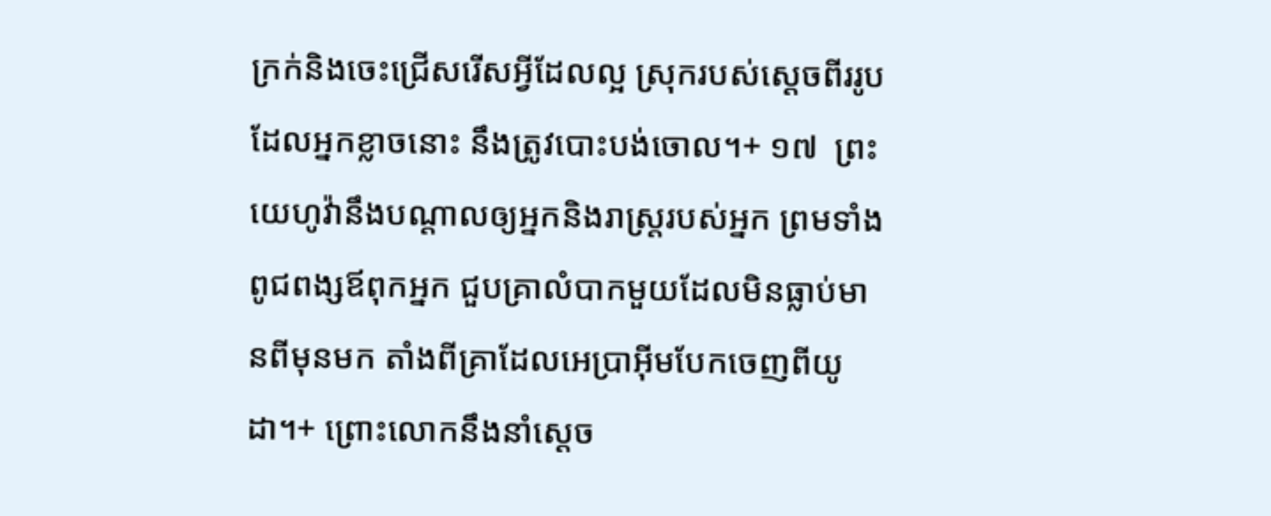ក្រក់និងចេះជ្រើសរើសអ្វីដែលល្អ ស្រុករបស់ស្ដេចពីររូបដែលអ្នកខ្លាចនោះ នឹងត្រូវបោះបង់ចោល។+ ១៧  ព្រះយេហូវ៉ានឹងបណ្ដាលឲ្យអ្នកនិងរាស្ត្ររបស់អ្នក ព្រមទាំងពូជពង្សឪពុកអ្នក ជួបគ្រាលំបាកមួយដែលមិនធ្លាប់មានពីមុនមក តាំងពីគ្រាដែលអេប្រាអ៊ីមបែកចេញពីយូដា។+ ព្រោះលោកនឹងនាំស្ដេច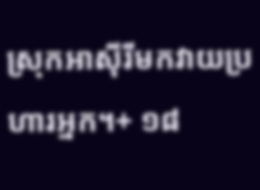ស្រុកអាស៊ីរីមកវាយប្រហារអ្នក។+ ១៨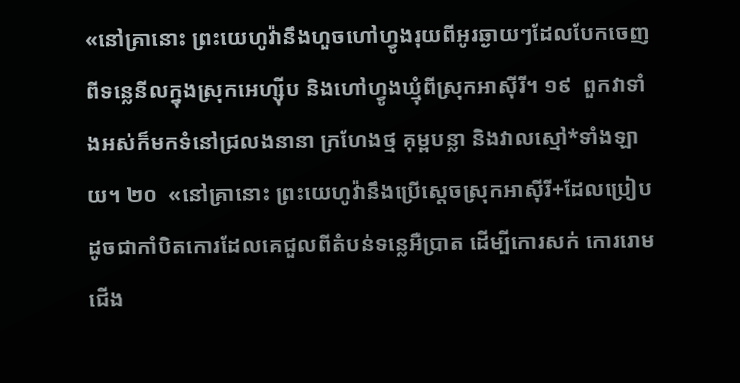«នៅគ្រានោះ ព្រះយេហូវ៉ានឹងហួចហៅហ្វូងរុយពីអូរឆ្ងាយៗដែលបែកចេញពីទន្លេនីលក្នុងស្រុកអេហ្ស៊ីប និងហៅហ្វូងឃ្មុំពីស្រុកអាស៊ីរី។ ១៩  ពួកវាទាំងអស់ក៏មកទំនៅជ្រលងនានា ក្រហែងថ្ម គុម្ពបន្លា និងវាលស្មៅ*ទាំងឡាយ។ ២០  «នៅគ្រានោះ ព្រះយេហូវ៉ានឹងប្រើស្ដេចស្រុកអាស៊ីរី+ដែលប្រៀបដូចជាកាំបិតកោរដែលគេជួលពីតំបន់ទន្លេអឺប្រាត ដើម្បីកោរសក់ កោររោមជើង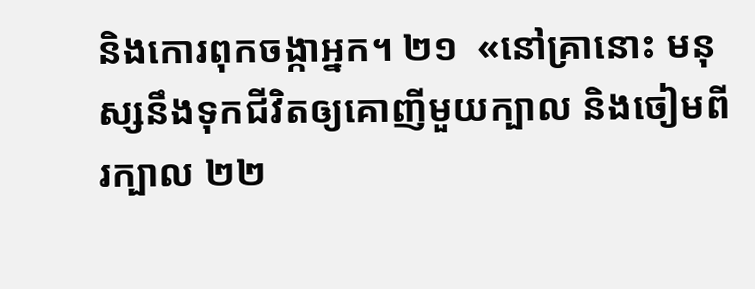និងកោរពុកចង្កាអ្នក។ ២១  «នៅគ្រានោះ មនុស្សនឹងទុកជីវិតឲ្យគោញីមួយក្បាល និងចៀមពីរក្បាល ២២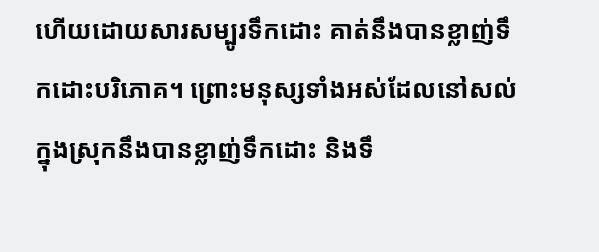ហើយដោយសារសម្បូរទឹកដោះ គាត់នឹងបានខ្លាញ់ទឹកដោះបរិភោគ។ ព្រោះមនុស្សទាំងអស់ដែលនៅសល់ក្នុងស្រុកនឹងបានខ្លាញ់ទឹកដោះ និងទឹ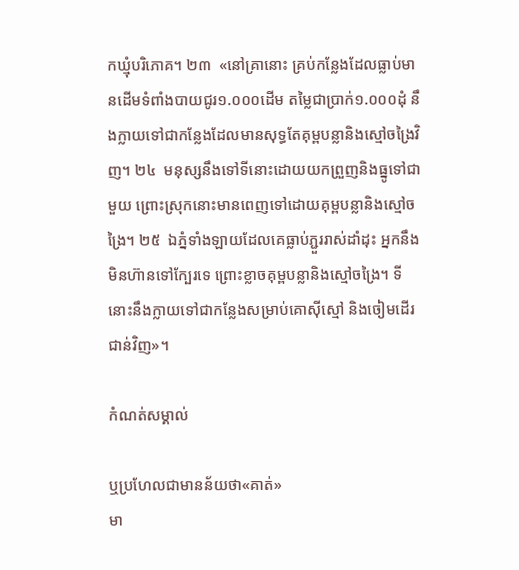កឃ្មុំបរិភោគ។ ២៣  «នៅគ្រានោះ គ្រប់កន្លែងដែលធ្លាប់មានដើមទំពាំងបាយជូរ១.០០០ដើម តម្លៃជាប្រាក់១.០០០ដុំ នឹងក្លាយទៅជាកន្លែងដែលមានសុទ្ធតែគុម្ពបន្លានិងស្មៅចង្រៃវិញ។ ២៤  មនុស្សនឹងទៅទីនោះដោយយកព្រួញនិងធ្នូទៅជាមួយ ព្រោះស្រុកនោះមានពេញទៅដោយគុម្ពបន្លានិងស្មៅចង្រៃ។ ២៥  ឯភ្នំទាំងឡាយដែលគេធ្លាប់ភ្ជួររាស់ដាំដុះ អ្នកនឹងមិនហ៊ានទៅក្បែរទេ ព្រោះខ្លាចគុម្ពបន្លានិងស្មៅចង្រៃ។ ទីនោះនឹងក្លាយទៅជាកន្លែងសម្រាប់គោស៊ីស្មៅ និងចៀមដើរជាន់វិញ»។

កំណត់សម្គាល់

ឬប្រហែលជាមានន័យថា«គាត់»
មា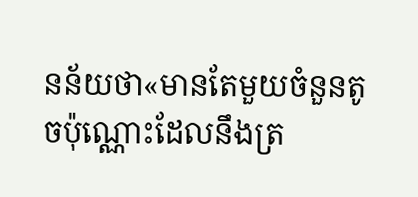នន័យថា«មានតែមួយចំនួនតូចប៉ុណ្ណោះដែលនឹងត្រ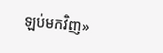ឡប់មកវិញ»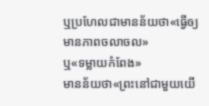ឬប្រហែលជាមានន័យថា«ធ្វើឲ្យមានភាពចលាចល»
ឬ«ទម្លាយកំពែង»
មានន័យថា«ព្រះនៅជាមួយយើ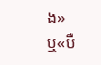ង»
ឬ«បឺ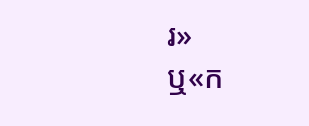រ»
ឬ«ក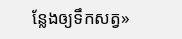ន្លែងឲ្យទឹកសត្វ»